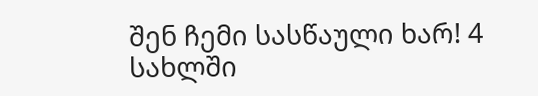შენ ჩემი სასწაული ხარ! 4
სახლში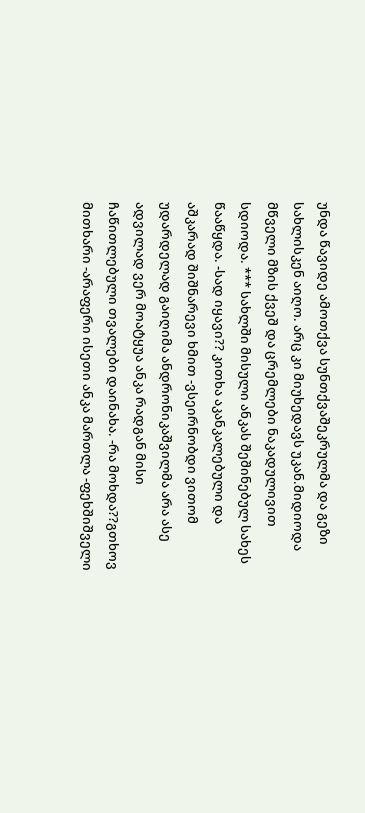უნდა წავიდე ამოთქვა სუნთქვაშეკრულმა და გეზი სახლისკენ აიღო. არც კი მიუხედავს უკან.მიდიოდა მწველი მზის ქვეშ და ცრემლები ნაკადულივით სდიოდა. *** სახლში მისული ანკას შეშინებულ სახეს წააწყდა. -სად იყავი?? კითხა აკანკალებული და აშკარად შიშნარევი ხმით -ვსეირნობდი ვითომ უდარდელად გაიღიმა ანდრონიკაშვილმა არა ასე ადვილად ვერ მოატყუა ანკა რადგან მისი ჩაწითლებული თვალები დაინახა. -რა მოხდა??გთხოვ მითხარი -არაფერი ისეთი ანკა მართლა -ფეხშიშველი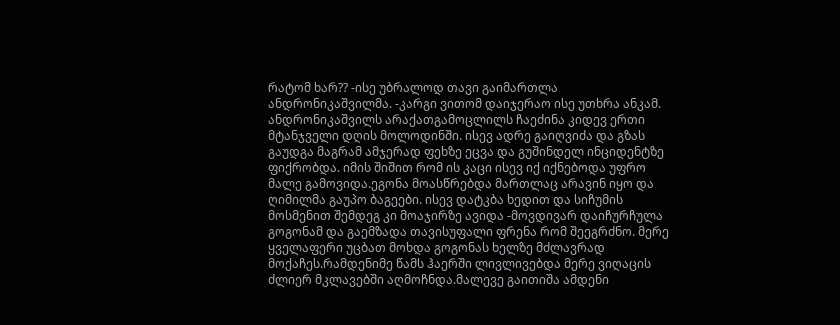რატომ ხარ?? -ისე უბრალოდ თავი გაიმართლა ანდრონიკაშვილმა. -კარგი ვითომ დაიჯერაო ისე უთხრა ანკამ. ანდრონიკაშვილს არაქათგამოცლილს ჩაეძინა კიდევ ერთი მტანჯველი დღის მოლოდინში. ისევ ადრე გაიღვიძა და გზას გაუდგა მაგრამ ამჯერად ფეხზე ეცვა და გუშინდელ ინციდენტზე ფიქრობდა. იმის შიშით რომ ის კაცი ისევ იქ იქნებოდა უფრო მალე გამოვიდა.ეგონა მოასწრებდა მართლაც არავინ იყო და ღიმილმა გაუპო ბაგეები. ისევ დატკბა ხედით და სიჩუმის მოსმენით შემდეგ კი მოაჯირზე ავიდა -მოვდივარ დაიჩურჩულა გოგონამ და გაემზადა თავისუფალი ფრენა რომ შეეგრძნო. მერე ყველაფერი უცბათ მოხდა გოგონას ხელზე მძლავრად მოქაჩეს.რამდენიმე წამს ჰაერში ლივლივებდა მერე ვიღაცის ძლიერ მკლავებში აღმოჩნდა.მალევე გაითიშა ამდენი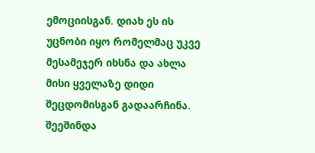ემოციისგან. დიახ ეს ის უცნობი იყო რომელმაც უკვე მესამეჯერ იხსნა და ახლა მისი ყველაზე დიდი შეცდომისგან გადაარჩინა. შეეშინდა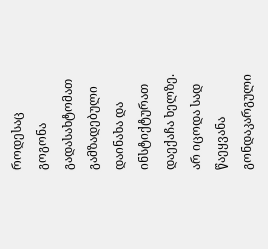როდესაც გოგონა გადასახტომათ გამზადებული დაინახა და ინსტიქტურათ დაექაჩა ხელზე. არ იცოდა სად წაეყვანა გონდაკარგული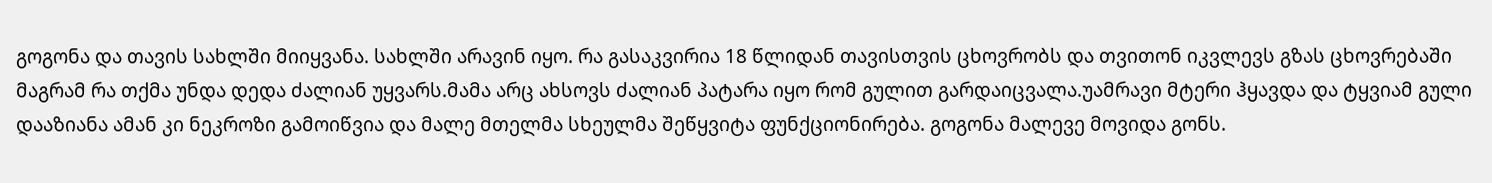გოგონა და თავის სახლში მიიყვანა. სახლში არავინ იყო. რა გასაკვირია 18 წლიდან თავისთვის ცხოვრობს და თვითონ იკვლევს გზას ცხოვრებაში მაგრამ რა თქმა უნდა დედა ძალიან უყვარს.მამა არც ახსოვს ძალიან პატარა იყო რომ გულით გარდაიცვალა.უამრავი მტერი ჰყავდა და ტყვიამ გული დააზიანა ამან კი ნეკროზი გამოიწვია და მალე მთელმა სხეულმა შეწყვიტა ფუნქციონირება. გოგონა მალევე მოვიდა გონს.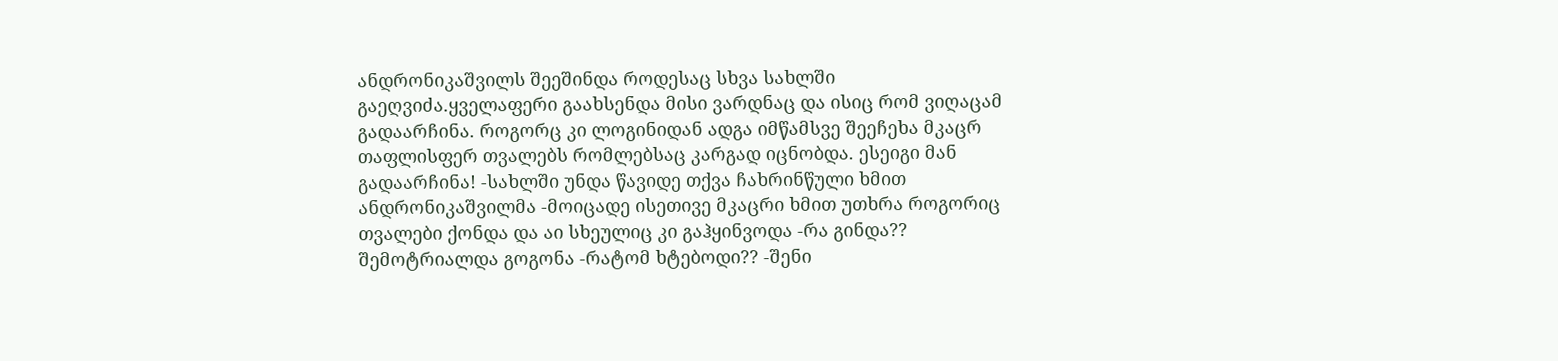ანდრონიკაშვილს შეეშინდა როდესაც სხვა სახლში გაეღვიძა.ყველაფერი გაახსენდა მისი ვარდნაც და ისიც რომ ვიღაცამ გადაარჩინა. როგორც კი ლოგინიდან ადგა იმწამსვე შეეჩეხა მკაცრ თაფლისფერ თვალებს რომლებსაც კარგად იცნობდა. ესეიგი მან გადაარჩინა! -სახლში უნდა წავიდე თქვა ჩახრინწული ხმით ანდრონიკაშვილმა -მოიცადე ისეთივე მკაცრი ხმით უთხრა როგორიც თვალები ქონდა და აი სხეულიც კი გაჰყინვოდა -რა გინდა?? შემოტრიალდა გოგონა -რატომ ხტებოდი?? -შენი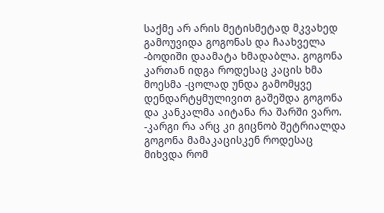საქმე არ არის მეტისმეტად მკვახედ გამოუვიდა გოგონას და ჩაახველა -ბოდიში დაამატა ხმადაბლა. გოგონა კართან იდგა როდესაც კაცის ხმა მოესმა -ცოლად უნდა გამომყვე დენდარტყმულივით გაშეშდა გოგონა და კანკალმა აიტანა რა შარში ვარო. -კარგი რა არც კი გიცნობ შეტრიალდა გოგონა მამაკაცისკენ როდესაც მიხვდა რომ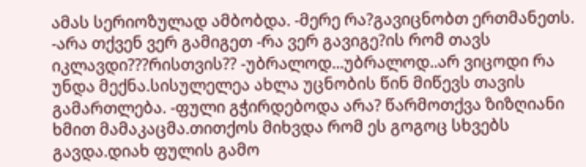ამას სერიოზულად ამბობდა. -მერე რა?გავიცნობთ ერთმანეთს. -არა თქვენ ვერ გამიგეთ -რა ვერ გავიგე?ის რომ თავს იკლავდი???რისთვის?? -უბრალოდ...უბრალოდ..არ ვიცოდი რა უნდა მექნა.სისულელეა ახლა უცნობის წინ მიწევს თავის გამართლება. -ფული გჭირდებოდა არა? წარმოთქვა ზიზღიანი ხმით მამაკაცმა.თითქოს მიხვდა რომ ეს გოგოც სხვებს გავდა.დიახ ფულის გამო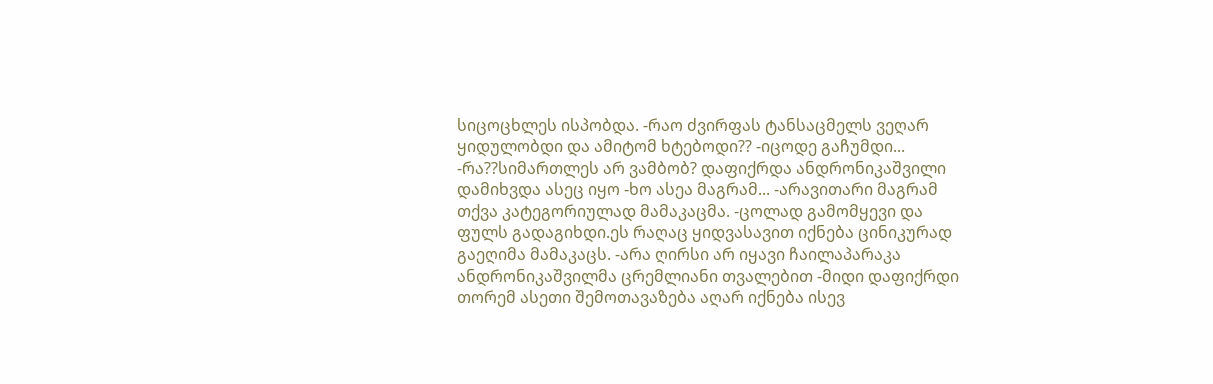სიცოცხლეს ისპობდა. -რაო ძვირფას ტანსაცმელს ვეღარ ყიდულობდი და ამიტომ ხტებოდი?? -იცოდე გაჩუმდი... -რა??სიმართლეს არ ვამბობ? დაფიქრდა ანდრონიკაშვილი დამიხვდა ასეც იყო -ხო ასეა მაგრამ... -არავითარი მაგრამ თქვა კატეგორიულად მამაკაცმა. -ცოლად გამომყევი და ფულს გადაგიხდი.ეს რაღაც ყიდვასავით იქნება ცინიკურად გაეღიმა მამაკაცს. -არა ღირსი არ იყავი ჩაილაპარაკა ანდრონიკაშვილმა ცრემლიანი თვალებით -მიდი დაფიქრდი თორემ ასეთი შემოთავაზება აღარ იქნება ისევ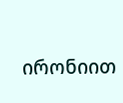ირონიით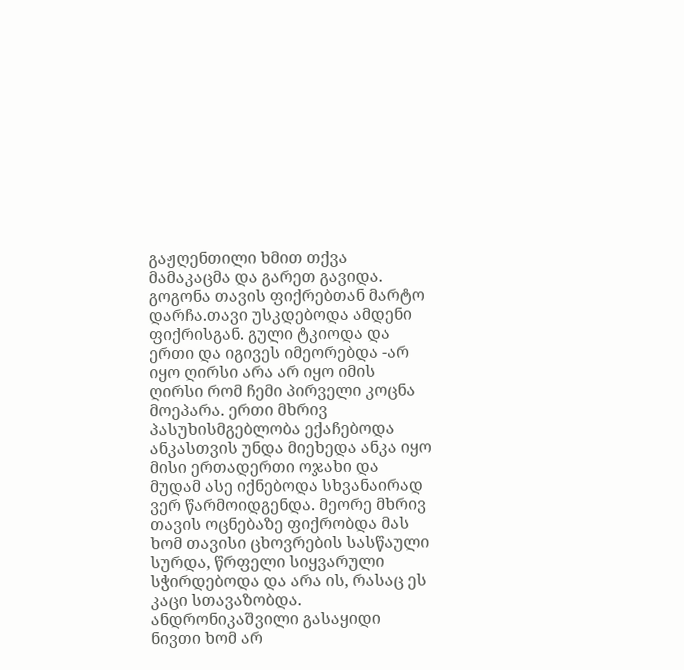გაჟღენთილი ხმით თქვა მამაკაცმა და გარეთ გავიდა. გოგონა თავის ფიქრებთან მარტო დარჩა.თავი უსკდებოდა ამდენი ფიქრისგან. გული ტკიოდა და ერთი და იგივეს იმეორებდა -არ იყო ღირსი არა არ იყო იმის ღირსი რომ ჩემი პირველი კოცნა მოეპარა. ერთი მხრივ პასუხისმგებლობა ექაჩებოდა ანკასთვის უნდა მიეხედა ანკა იყო მისი ერთადერთი ოჯახი და მუდამ ასე იქნებოდა სხვანაირად ვერ წარმოიდგენდა. მეორე მხრივ თავის ოცნებაზე ფიქრობდა მას ხომ თავისი ცხოვრების სასწაული სურდა, წრფელი სიყვარული სჭირდებოდა და არა ის, რასაც ეს კაცი სთავაზობდა. ანდრონიკაშვილი გასაყიდი ნივთი ხომ არ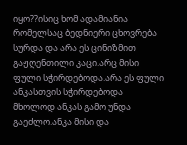იყო??ისიც ხომ ადამიანია რომელსაც ბედნიერი ცხოვრება სურდა და არა ეს ცინიზმით გაჟღენთილი კაცი.არც მისი ფული სჭირდებოდა.არა ეს ფული ანკასთვის სჭირდებოდა მხოლოდ ანკას გამო უნდა გაეძლო.ანკა მისი და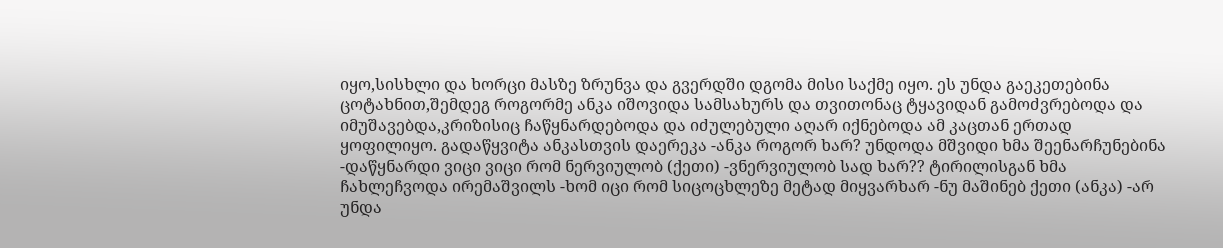იყო,სისხლი და ხორცი მასზე ზრუნვა და გვერდში დგომა მისი საქმე იყო. ეს უნდა გაეკეთებინა ცოტახნით,შემდეგ როგორმე ანკა იშოვიდა სამსახურს და თვითონაც ტყავიდან გამოძვრებოდა და იმუშავებდა,კრიზისიც ჩაწყნარდებოდა და იძულებული აღარ იქნებოდა ამ კაცთან ერთად ყოფილიყო. გადაწყვიტა ანკასთვის დაერეკა -ანკა როგორ ხარ? უნდოდა მშვიდი ხმა შეენარჩუნებინა -დაწყნარდი ვიცი ვიცი რომ ნერვიულობ (ქეთი) -ვნერვიულობ სად ხარ?? ტირილისგან ხმა ჩახლეჩვოდა ირემაშვილს -ხომ იცი რომ სიცოცხლეზე მეტად მიყვარხარ -ნუ მაშინებ ქეთი (ანკა) -არ უნდა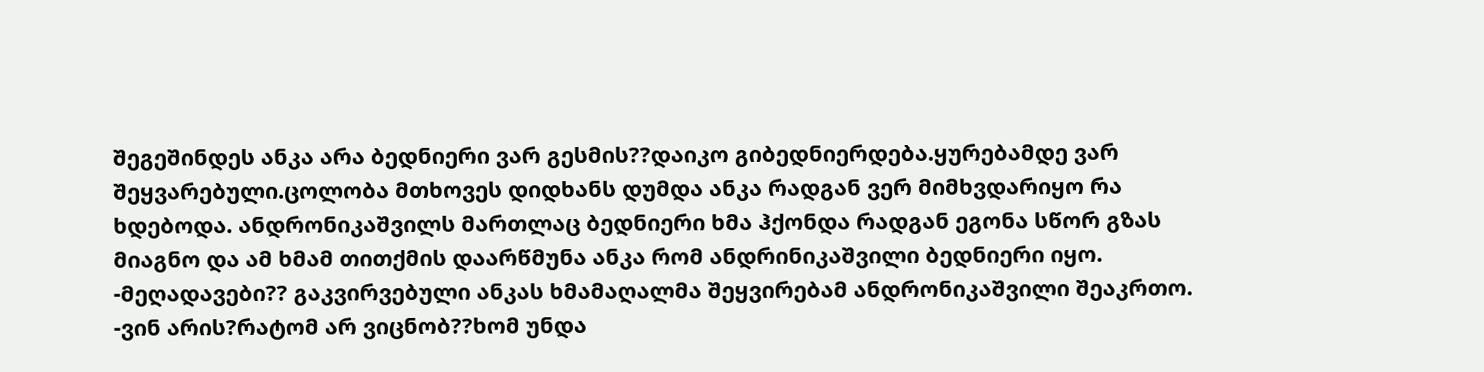შეგეშინდეს ანკა არა ბედნიერი ვარ გესმის??დაიკო გიბედნიერდება.ყურებამდე ვარ შეყვარებული.ცოლობა მთხოვეს დიდხანს დუმდა ანკა რადგან ვერ მიმხვდარიყო რა ხდებოდა. ანდრონიკაშვილს მართლაც ბედნიერი ხმა ჰქონდა რადგან ეგონა სწორ გზას მიაგნო და ამ ხმამ თითქმის დაარწმუნა ანკა რომ ანდრინიკაშვილი ბედნიერი იყო. -მეღადავები?? გაკვირვებული ანკას ხმამაღალმა შეყვირებამ ანდრონიკაშვილი შეაკრთო. -ვინ არის?რატომ არ ვიცნობ??ხომ უნდა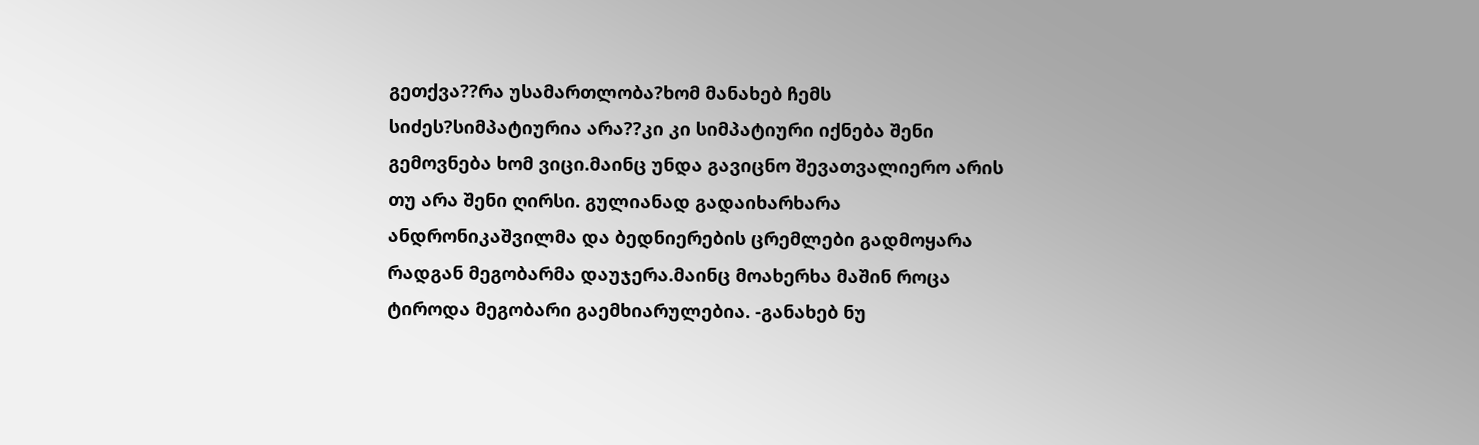გეთქვა??რა უსამართლობა?ხომ მანახებ ჩემს სიძეს?სიმპატიურია არა??კი კი სიმპატიური იქნება შენი გემოვნება ხომ ვიცი.მაინც უნდა გავიცნო შევათვალიერო არის თუ არა შენი ღირსი. გულიანად გადაიხარხარა ანდრონიკაშვილმა და ბედნიერების ცრემლები გადმოყარა რადგან მეგობარმა დაუჯერა.მაინც მოახერხა მაშინ როცა ტიროდა მეგობარი გაემხიარულებია. -განახებ ნუ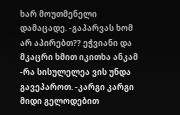ხარ მოუთმენელი დამაცადე. -გაპარვას ხომ არ აპირებთ?? ეჭვიანი და მკაცრი ხმით იკითხა ანკამ -რა სისულელეა ვის უნდა გავეპაროთ. -კარგი კარგი მიდი გელოდებით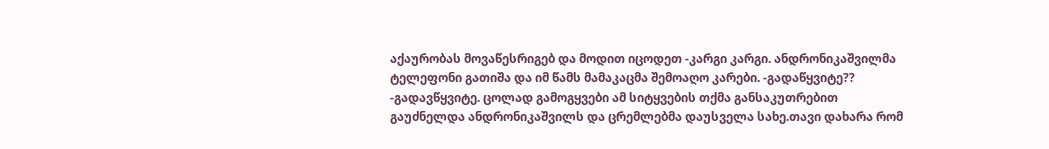აქაურობას მოვაწესრიგებ და მოდით იცოდეთ -კარგი კარგი. ანდრონიკაშვილმა ტელეფონი გათიშა და იმ წამს მამაკაცმა შემოაღო კარები. -გადაწყვიტე?? -გადავწყვიტე. ცოლად გამოგყვები ამ სიტყვების თქმა განსაკუთრებით გაუძნელდა ანდრონიკაშვილს და ცრემლებმა დაუსველა სახე.თავი დახარა რომ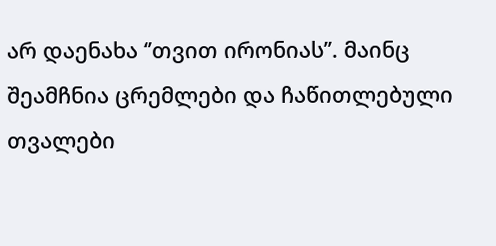არ დაენახა ‘’თვით ირონიას’’. მაინც შეამჩნია ცრემლები და ჩაწითლებული თვალები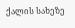ქალის სახეზე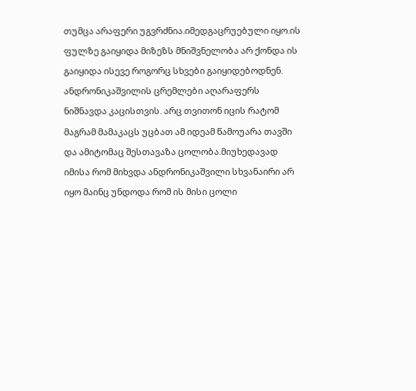თუმცა არაფერი უგვრძნია.იმედგაცრუებული იყო.ის ფულზე გაიყიდა მიზეზს მნიშვნელობა არ ქონდა ის გაიყიდა ისევე როგორც სხვები გაიყიდებოდნენ. ანდრონიკაშვილის ცრემლები აღარაფერს ნიშნავდა კაცისთვის. არც თვითონ იცის რატომ მაგრამ მამაკაცს უცბათ ამ იდეამ წამოუარა თავში და ამიტომაც შესთავაზა ცოლობა.მიუხედავად იმისა რომ მიხვდა ანდრონიკაშვილი სხვანაირი არ იყო მაინც უნდოდა რომ ის მისი ცოლი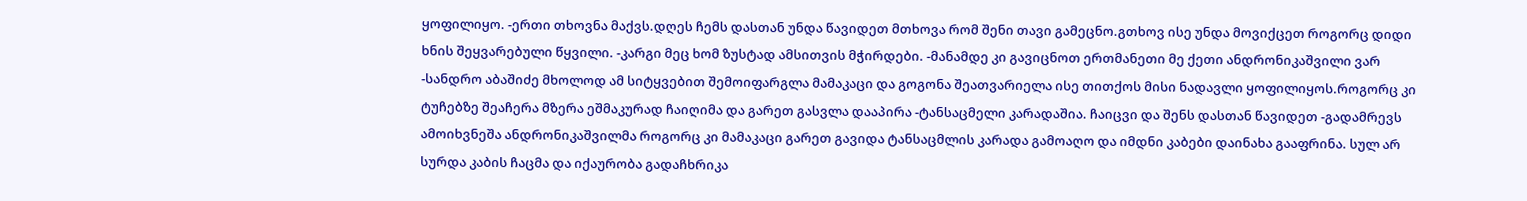ყოფილიყო. -ერთი თხოვნა მაქვს.დღეს ჩემს დასთან უნდა წავიდეთ მთხოვა რომ შენი თავი გამეცნო.გთხოვ ისე უნდა მოვიქცეთ როგორც დიდი ხნის შეყვარებული წყვილი. -კარგი მეც ხომ ზუსტად ამსითვის მჭირდები. -მანამდე კი გავიცნოთ ერთმანეთი მე ქეთი ანდრონიკაშვილი ვარ -სანდრო აბაშიძე მხოლოდ ამ სიტყვებით შემოიფარგლა მამაკაცი და გოგონა შეათვარიელა ისე თითქოს მისი ნადავლი ყოფილიყოს.როგორც კი ტუჩებზე შეაჩერა მზერა ეშმაკურად ჩაიღიმა და გარეთ გასვლა დააპირა -ტანსაცმელი კარადაშია. ჩაიცვი და შენს დასთან წავიდეთ -გადამრევს ამოიხვნეშა ანდრონიკაშვილმა როგორც კი მამაკაცი გარეთ გავიდა ტანსაცმლის კარადა გამოაღო და იმდნი კაბები დაინახა გააფრინა. სულ არ სურდა კაბის ჩაცმა და იქაურობა გადაჩხრიკა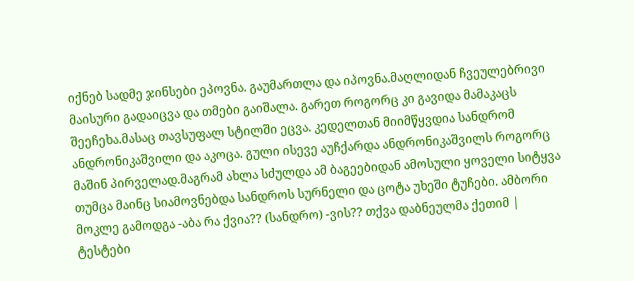იქნებ სადმე ჯინსები ეპოვნა. გაუმართლა და იპოვნა.მაღლიდან ჩვეულებრივი მაისური გადაიცვა და თმები გაიშალა. გარეთ როგორც კი გავიდა მამაკაცს შეეჩეხა.მასაც თავსუფალ სტილში ეცვა. კედელთან მიიმწყვდია სანდრომ ანდრონიკაშვილი და აკოცა. გული ისევე აუჩქარდა ანდრონიკაშვილს როგორც მაშინ პირველად.მაგრამ ახლა სძულდა ამ ბაგეებიდან ამოსული ყოველი სიტყვა თუმცა მაინც სიამოვნებდა სანდროს სურნელი და ცოტა უხეში ტუჩები. ამბორი მოკლე გამოდგა -აბა რა ქვია?? (სანდრო) -ვის?? თქვა დაბნეულმა ქეთიმ |
ტესტები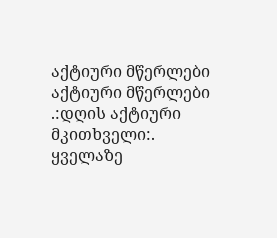აქტიური მწერლები
აქტიური მწერლები
.:დღის აქტიური მკითხველი:.
ყველაზე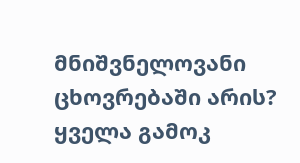მნიშვნელოვანი ცხოვრებაში არის?
ყველა გამოკ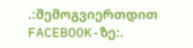.:შემოგვიერთდით FACEBOOK-ზე:.